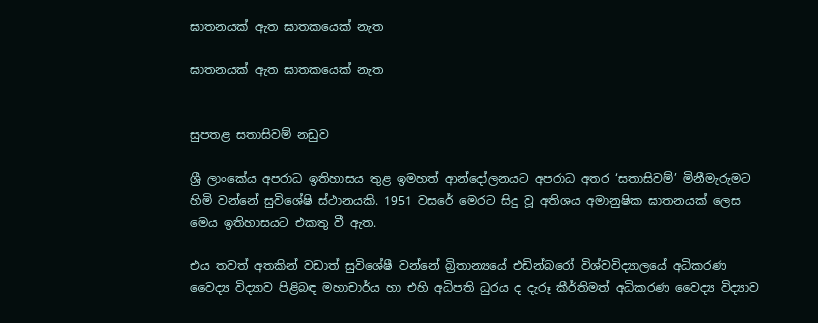ඝාතනයක් ඇත ඝාතකයෙක් නැත

ඝාතනයක් ඇත ඝාතකයෙක් නැත


සුපතළ සතාසිවම් නඩුව

ශ්‍රී ලාංකේය අපරාධ ඉතිහාසය තුළ ඉමහත් ආන්දෝලනයට අපරාධ අතර ‘සතාසිවම්’ මිනීමැරුමට හිමි වන්නේ සුවිශේෂි ස්ථානයකි. 1951 වසරේ මෙරට සිදු වූ අතිශය අමානුෂික ඝාතනයක් ලෙස මෙය ඉතිහාසයට එකතු වී ඇත.

එය තවත් අතකින් වඩාත් සුවිශේෂී වන්නේ බ්‍රිතාන්‍යයේ එඩින්බරෝ විශ්වවිද්‍යාලයේ අධිකරණ වෛද්‍ය විද්‍යාව පිළිබඳ මහාචාර්ය හා එහි අධිපති ධුරය ද දැරූ කීර්තිමත් අධිකරණ වෛද්‍ය විද්‍යාව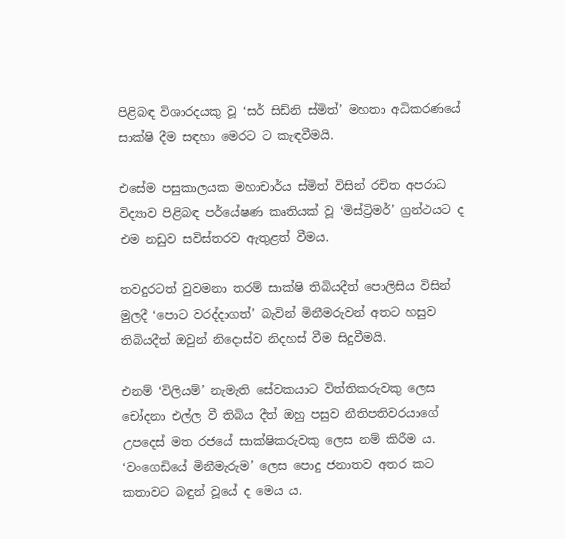පිළිබඳ විශාරදයකු වූ ‘සර් සිඩ්නි ස්මිත්’ මහතා අධිකරණයේ සාක්ෂි දීම සඳහා මෙරට ට කැඳවීමයි.

එසේම පසුකාලයක මහාචාර්ය ස්මිත් විසින් රචිත අපරාධ විද්‍යාව පිළිබඳ පර්යේෂණ කෘතියක් වූ ‘මිස්ට්‍රිමර්’ ග්‍රන්ථයට ද එම නඩුව සවිස්තරව ඇතුළත් වීමය.

තවදුරටත් වුවමනා තරම් සාක්ෂි තිබියදීත් පොලිසිය විසින් මුලදී ‘පොට වරද්දාගත්’ බැවින් මිනීමරුවන් අතට හසුව තිබියදීත් ඔවුන් නිදොස්ව නිදහස් වීම සිදුවීමයි.

එනම් ‘විලියම්’ නැමැති සේවකයාට විත්තිකරුවකු ලෙස චෝදනා එල්ල වී තිබිය දීත් ඔහු පසුව නීතිපතිවරයාගේ උපදෙස් මත රජයේ සාක්ෂිකරුවකු ලෙස නම් කිරීම ය. ‘වංගෙඩියේ මිනීමැරුම’ ලෙස පොදු ජනාතව අතර කට කතාවට බඳුන් වූයේ ද මෙය ය.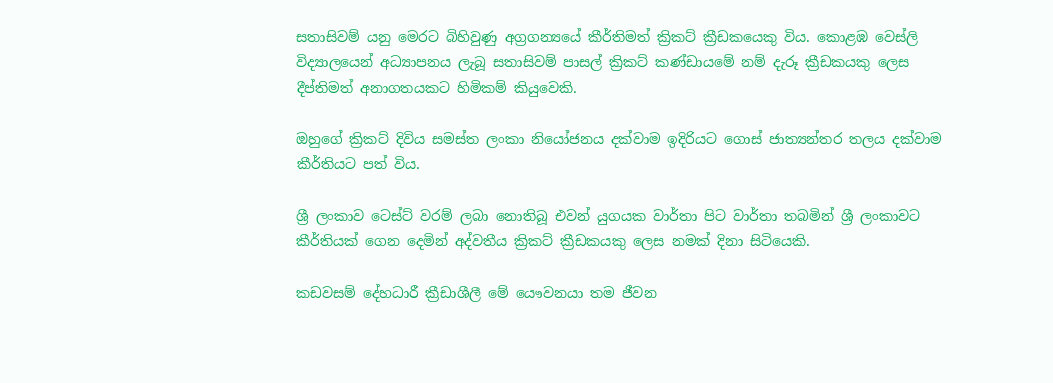සතාසිවම් යනු මෙරට බිහිවුණු අග්‍රගන්‍යයේ කීර්තිමත් ක්‍රිකට් ක්‍රීඩකයෙකු විය. කොළඹ වෙස්ලි විද්‍යාලයෙන් අධ්‍යාපනය ලැබූ සතාසිවම් පාසල් ක්‍රිකට් කණ්ඩායමේ නම් දැරූ ක්‍රීඩකයකු ලෙස දීප්තිමත් අනාගතයකට හිමිකම් කියුවෙකි.

ඔහුගේ ක්‍රිකට් දිවිය සමස්ත ලංකා නියෝජනය දක්වාම ඉදිරියට ගොස් ජාත්‍යන්තර තලය දක්වාම කීර්තියට පත් විය.

ශ්‍රී ලංකාව ටෙස්ට් වරම් ලබා නොතිබූ එවන් යුගයක වාර්තා පිට වාර්තා තබමින් ශ්‍රී ලංකාවට කීර්තියක් ගෙන දෙමින් අද්වතීය ක්‍රිකට් ක්‍රීඩකයකු ලෙස නමක් දිනා සිටියෙකි.

කඩවසම් දේහධාරී ක්‍රීඩාශීලී මේ යෞවනයා තම ජීවන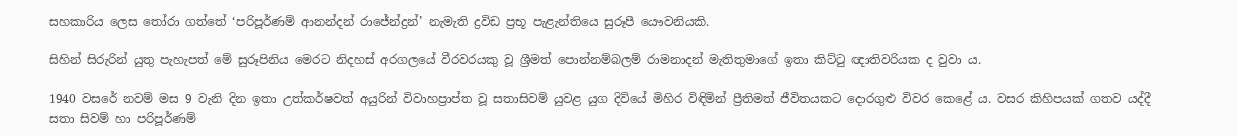සහකාරිය ලෙස තෝරා ගත්තේ ‘පරිපූර්ණම් ආනන්දන් රාජේන්ද්‍රන්’ නැමැති ද්‍රවිඩ ප්‍රභූ පැළැන්තියෙ සුරූපී යෞවනියකි.

සිහින් සිරුරින් යුතු පැහැපත් මේ සුරූපිනිය මෙරට නිදහස් අරගලයේ වීරවරයකු වූ ශ්‍රීමත් පොන්නම්බලම් රාමනාදන් මැතිතුමාගේ ඉතා කිට්ටු ඥාතිවරියක ද වුවා ය.

1940 වසරේ නවම් මස 9 වැනි දින ඉතා උත්කර්ෂවත් අයුරින් විවාහප්‍රාප්ත වූ සතාසිවම් යුවළ යුග දිවියේ මිහිර විඳිමින් ප්‍රීතිමත් ජීවිතයකට දොරගුළු විවර කෙළේ ය. වසර කිහිපයක් ගතව යද්දී සතා සිවම් හා පරිපූර්ණම්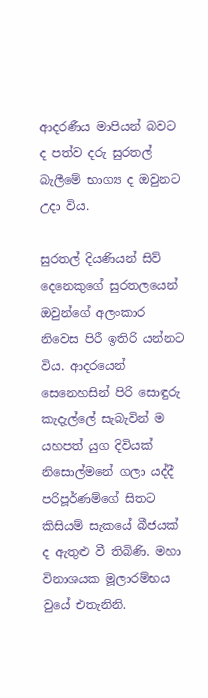ආදරණීය මාපියන් බවට ද පත්ව දරු සුරතල් බැලීමේ භාග්‍ය ද ඔවුනට උදා විය.

සුරතල් දියණියන් සිව් දෙනෙකුගේ සුරතලයෙන් ඔවුන්ගේ අලංකාර නිවෙස පිරී ඉතිරි යන්නට විය. ආදරයෙන් සෙනෙහසින් පිරි සොඳුරු කැදැල්ලේ සැබැවින් ම යහපත් යුග දිවියක් නිසොල්මනේ ගලා යද්දී පරිපූර්ණම්ගේ සිතට කිසියම් සැකයේ බීජයක් ද ඇතුළු වී තිබිණි. මහා විනාශයක මූලාරම්භය වුයේ එතැනිනි.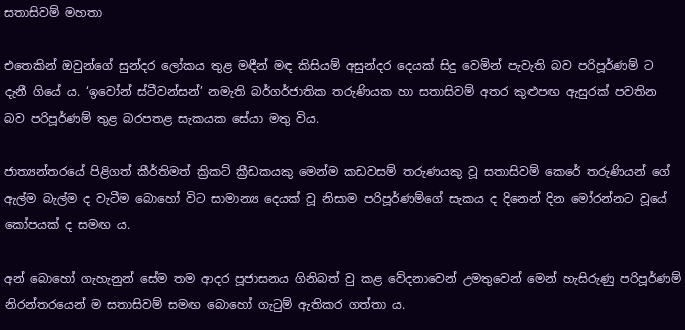සතාසිවම් මහතා

එතෙකින් ඔවුන්ගේ සුන්දර ලෝකය තුළ මඳීන් මඳ කිසියම් අසුන්දර දෙයක් සිදු වෙමින් පැවැති බව පරිපූර්ණම් ට දැනී ගියේ ය. ‘ඉවෝන් ස්ටීවන්සන්’ නමැති බර්ගර්ජාතික තරුණියක හා සතාසිවම් අතර කුළුපඟ ඇසුරක් පවතින බව පරිපූර්ණම් තුළ බරපතළ සැකයක සේයා මතු විය.

ජාත්‍යන්තරයේ පිළිගත් කීර්තිමත් ක්‍රිකට් ක්‍රීඩකයකු මෙන්ම කඩවසම් තරුණයකු වූ සතාසිවම් කෙරේ තරුණියන් ගේ ඇල්ම බැල්ම ද වැටීම බොහෝ විට සාමාන්‍ය දෙයක් වූ නිසාම පරිපූර්ණම්ගේ සැකය ද දිනෙන් දින මෝරන්නට වූයේ කෝපයක් ද සමඟ ය.

අන් බොහෝ ගැහැනුන් සේම තම ආදර පූජාසනය ගිනිබත් වු කළ වේදනාවෙන් උමතුවෙන් මෙන් හැසිරුණු පරිපූර්ණම් නිරන්තරයෙන් ම සතාසිවම් සමඟ බොහෝ ගැටුම් ඇතිකර ගත්තා ය.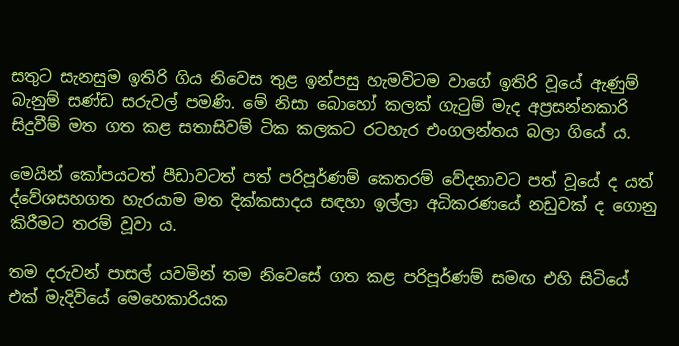සතුට සැනසුම ඉතිරි ගිය නිවෙස තුළ ඉන්පසු හැමවිටම වාගේ ඉතිරි වූයේ ඇණුම් බැනුම් සණ්ඩ සරුවල් පමණි. මේ නිසා බොහෝ කලක් ගැටුම් මැද අප්‍රසන්නකාරි සිදුවීම් මත ගත කළ සතාසිවම් ටික කලකට රටහැර එංගලන්තය බලා ගියේ ය.

මෙයින් කෝපයටත් පීඩාවටත් පත් පරිපූර්ණම් කෙතරම් වේදනාවට පත් වූයේ ද යත් ද්වේශසහගත හැරයාම මත දික්කසාදය සඳහා ඉල්ලා අධිකරණයේ නඩුවක් ද ගොනු කිරීමට තරම් වූවා ය.

තම දරුවන් පාසල් යවමින් තම නිවෙසේ ගත කළ පරිපූර්ණම් සමඟ එහි සිටියේ එක් මැදිවියේ මෙහෙකාරියක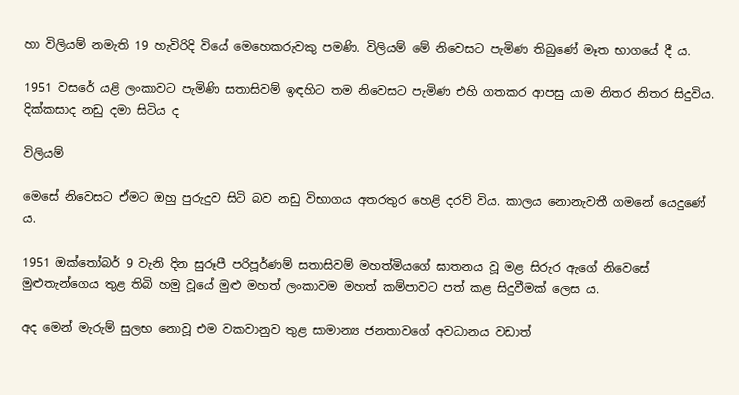හා විලියම් නමැති 19 හැවිරිදි වියේ මෙහෙකරුවකු පමණි. විලියම් මේ නිවෙසට පැමිණ තිබුණේ මෑත භාගයේ දී ය.

1951 වසරේ යළි ලංකාවට පැමිණි සතාසිවම් ඉඳහිට තම නිවෙසට පැමිණ එහි ගතකර ආපසු යාම නිතර නිතර සිදුවිය. දික්කසාද නඩු දමා සිටිය ද

විලියම්

මෙසේ නිවෙසට ඒමට ඔහු පුරුදුව සිටි බව නඩු විභාගය අතරතුර හෙළි දරව් විය. කාලය නොනැවතී ගමනේ යෙදුණේ ය.

1951 ඔක්තෝබර් 9 වැනි දින සුරූපී පරිපූර්ණම් සතාසිවම් මහත්මියගේ ඝාතනය වූ මළ සිරුර ඇගේ නිවෙසේ මුළුතැන්ගෙය තුළ තිබි හමු වූයේ මුළු මහත් ලංකාවම මහත් කම්පාවට පත් කළ සිදුවීමක් ලෙස ය.

අද මෙන් මැරුම් සුලභ නොවූ එම වකවානුව තුළ සාමාන්‍ය ජනතාවගේ අවධානය වඩාත්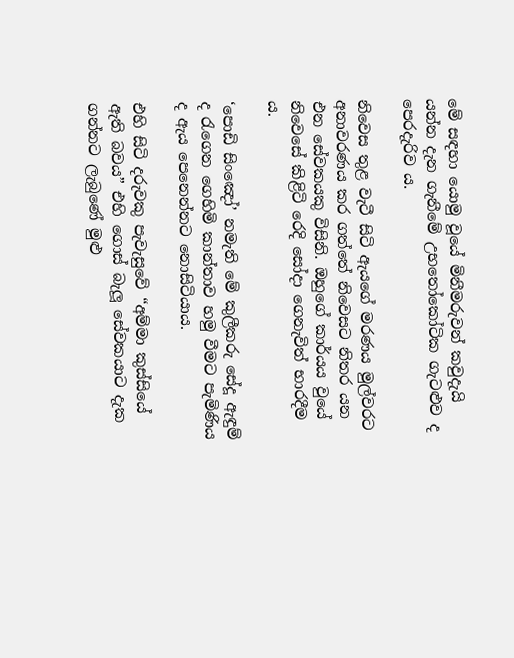මේ සඳහා යොමු වූයේ මිනීමරුවන් කවුදැයි යන්න දැන ගැනීමේ උභතෝකෝටික ගැටළුව ද පෙරදැරිව ය.

නිවෙස තුළ වැටී සිටි ඇයගේ මරණය මුල්වරට අනාවරණය කර ගත්තේ නිවෙසට නිතර යන එන සේවකයකු විසිනි. ඔහුගේ කාර්යය වුයේ නිවෙසේ කිළිටි රෙදි සෝදා ගෙනැවිත් භාරදීම ය.

‘පොඩි සිංඤෝ’ නමැති මේ කුලීකරු සේදූ ඇඳුම් ද රැගෙන ගෙහිමි කාන්තාව හමු වීමට පැමිණිය ද ඇය පෙනෙන්නට නොසිටියාය.

එහි සිටි දරුවකු පැවැසුවේ “අම්මා කුස්සියේ ඇති බවය” එහි ගොස් බැලූ සේවකයාට දැක ගන්නට ලැබුණේ මුළු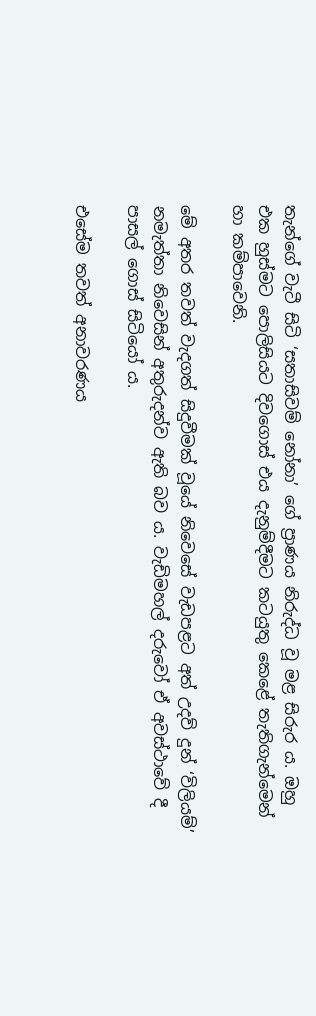තැන්ගේ වැටී සිටි ‘සතාසිවම් නෝනා’ ගේ ප්‍රාණය නිරුද්ධ වූ මළ සිරුර ය. ඔහු එක හුස්මට පොලිසියට දිවගොස් එය දැනුම්දීමට කටයුතු කෙළේ තැතිගැන්මෙන් හා කම්පාවෙනි.

මේ අතර තවත් වැදගත් සිදුවීමක් වූයේ නිවෙසේ වැඩපළට අත් උදව් දුන් ‘විලියම්’ නමැත්තා නිවෙසින් අතුරුදන්ව ඇති බව ය. වැඩිමහල් දරුවෝ ඒ අවස්ථාවේ දී පාසල් ගොස් සිටියෝ ය.

එසේම තවත් අනාවරණය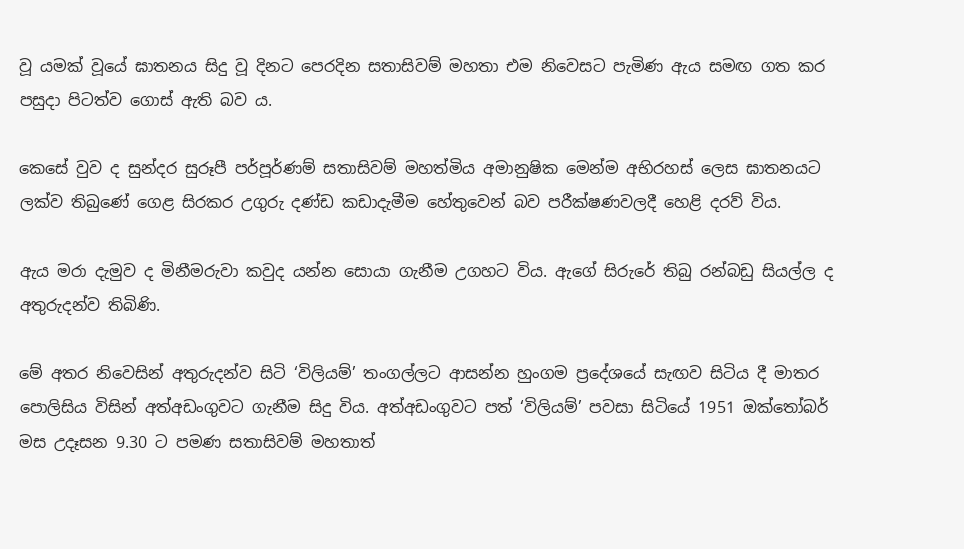වූ යමක් වූයේ ඝාතනය සිදු වූ දිනට පෙරදින සතාසිවම් මහතා එම නිවෙසට පැමිණ ඇය සමඟ ගත කර පසුදා පිටත්ව ගොස් ඇති බව ය.

කෙසේ වුව ද සුන්දර සුරූපී පර්පූර්ණම් සතාසිවම් මහත්මිය අමානුෂික මෙන්ම අභිරහස් ලෙස ඝාතනයට ලක්ව තිබුණේ ගෙළ සිරකර උගුරු දණ්ඩ කඩාදැමීම හේතුවෙන් බව පරීක්ෂණවලදී හෙළි දරව් විය.

ඇය මරා දැමුව ද මිනීමරුවා කවුද යන්න සොයා ගැනීම උගහට විය. ඇගේ සිරුරේ තිබු රන්බඩු සියල්ල ද අතුරුදන්ව තිබිණි.

මේ අතර නිවෙසින් අතුරුදන්ව සිටි ‘විලියම්’ තංගල්ලට ආසන්න හුංගම ප්‍රදේශයේ සැඟව සිටිය දී මාතර පොලිසිය විසින් අත්අඩංගුවට ගැනීම සිදු විය. අත්අඩංගුවට පත් ‘විලියම්’ පවසා සිටියේ 1951 ඔක්තෝබර් මස උදෑසන 9.30 ට පමණ සතාසිවම් මහතාත්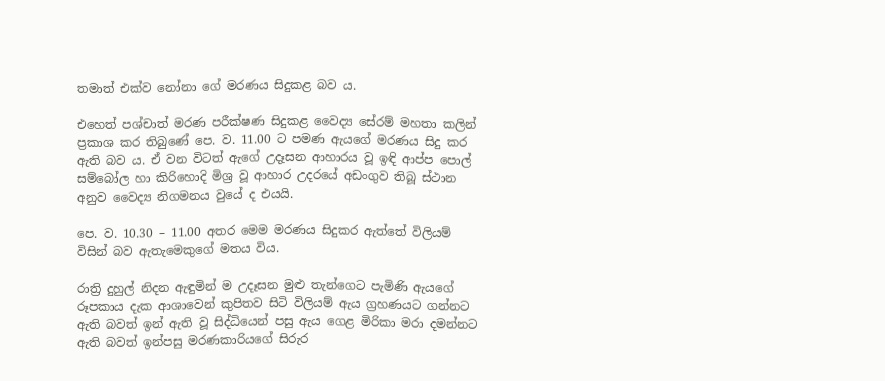තමාත් එක්ව නෝනා ගේ මරණය සිදුකළ බව ය.

එහෙත් පශ්චාත් මරණ පරීක්ෂණ සිදුකළ වෛද්‍ය සේරම් මහතා කලින් ප්‍රකාශ කර තිබුණේ පෙ. ව. 11.00 ට පමණ ඇයගේ මරණය සිදු කර ඇති බව ය. ඒ වන විටත් ඇගේ උදෑසන ආහාරය වූ ඉඳි ආප්ප පොල් සම්බෝල හා කිරිහොදි මිශ්‍ර වූ ආහාර උදරයේ අඩංගුව තිබූ ස්ථාන අනුව වෛද්‍ය නිගමනය වුයේ ද එයයි.

පෙ. ව. 10.30 – 11.00 අතර මෙම මරණය සිදුකර ඇත්තේ විලියම් විසින් බව ඇතැමෙකුගේ මතය විය.

රාත්‍රි දුහුල් නිදන ඇඳුමින් ම උදෑසන මුළු තැන්ගෙට පැමිණි ඇයගේ රූපකාය දැක ආශාවෙන් කුපිතව සිටි විලියම් ඇය ග්‍රහණයට ගන්නට ඇති බවත් ඉන් ඇති වූ සිද්ධියෙන් පසු ඇය ගෙළ මිරිකා මරා දමන්නට ඇති බවත් ඉන්පසු මරණකාරියගේ සිරුර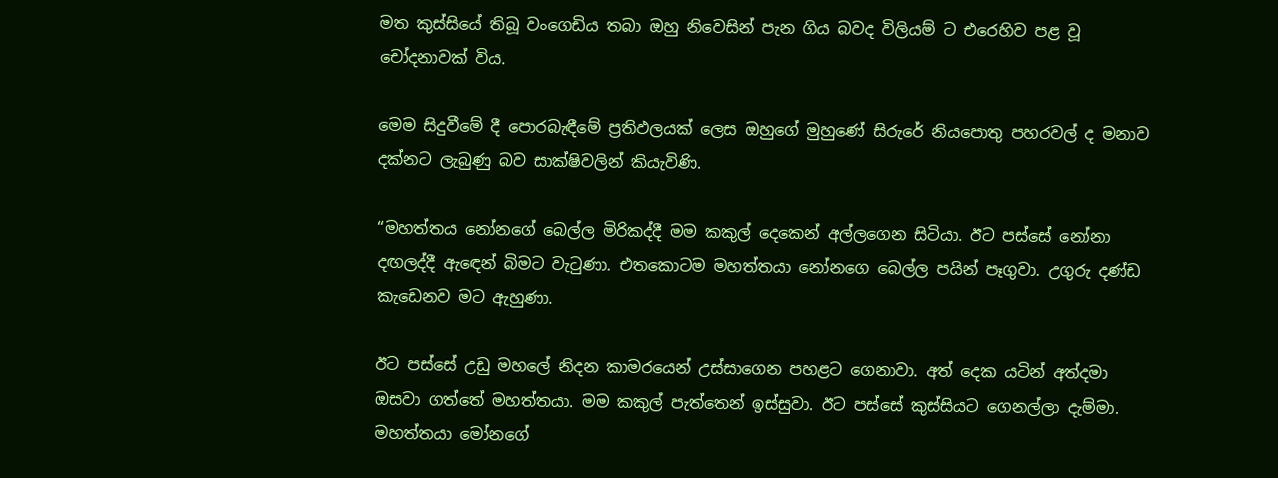මත කුස්සියේ තිබූ වංගෙඩිය තබා ඔහු නිවෙසින් පැන ගිය බවද විලියම් ට එරෙහිව පළ වූ චෝදනාවක් විය.

මෙම සිදුවීමේ දී පොරබැඳීමේ ප්‍රතිඵලයක් ලෙස ඔහුගේ මුහුණේ සිරුරේ නියපොතු පහරවල් ද මනාව දක්නට ලැබුණු බව සාක්ෂිවලින් කියැවිණි.

“මහත්තය නෝනගේ බෙල්ල මිරිකද්දී මම කකුල් දෙකෙන් අල්ලගෙන සිටියා. ඊට පස්සේ නෝනා දඟලද්දී ඇඳෙන් බිමට වැටුණා. එතකොටම මහත්තයා නෝනගෙ බෙල්ල පයින් පෑගුවා. උගුරු දණ්ඩ කැඩෙනව මට ඇහුණා.

ඊට පස්සේ උඩු මහලේ නිදන කාමරයෙන් උස්සාගෙන පහළට ගෙනාවා. අත් දෙක යටින් අත්දමා ඔසවා ගත්තේ මහත්තයා. මම කකුල් පැත්තෙන් ඉස්සුවා. ඊට පස්සේ කුස්සියට ගෙනල්ලා දැම්මා. මහත්තයා මෝනගේ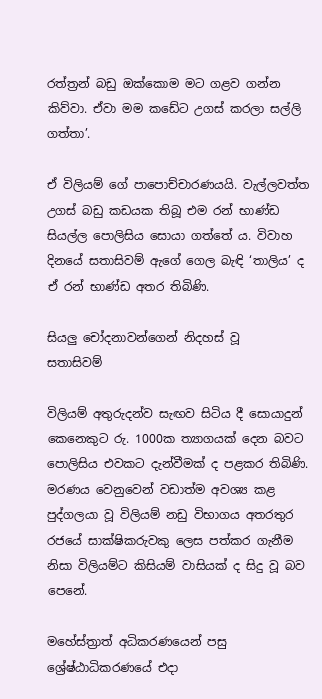රත්ත්‍රන් බඩු ඔක්කොම මට ගළව ගන්න කිව්වා. ඒවා මම කඩේට උගස් කරලා සල්ලි ගත්තා’.

ඒ විලියම් ගේ පාපොච්චාරණයයි. වැල්ලවත්ත උගස් බඩු කඩයක තිබූ එම රන් භාණ්ඩ සියල්ල පොලිසිය සොයා ගත්තේ ය. විවාහ දිනයේ සතාසිවම් ඇගේ ගෙල බැඳි ‘තාලිය’ ද ඒ රන් භාණ්ඩ අතර තිබිණි.

සියලු චෝදනාවන්ගෙන් නිදහස් වූ
සතාසිවම්

විලියම් අතුරුදන්ව සැඟව සිටිය දී සොයාදුන් කෙනෙකුට රු. 1000ක ත්‍යාගයක් දෙන බවට පොලිසිය එවකට දැන්වීමක් ද පළකර තිබිණි. මරණය වෙනුවෙන් වඩාත්ම අවශ්‍ය කළ පුද්ගලයා වූ විලියම් නඩු විභාගය අතරතුර රජයේ සාක්ෂිකරුවකු ලෙස පත්කර ගැනීම නිසා විලියම්ට කිසියම් වාසියක් ද සිදු වූ බව පෙනේ.

මහේස්ත්‍රාත් අධිකරණයෙන් පසු ශ්‍රේෂ්ඨාධිකරණයේ එදා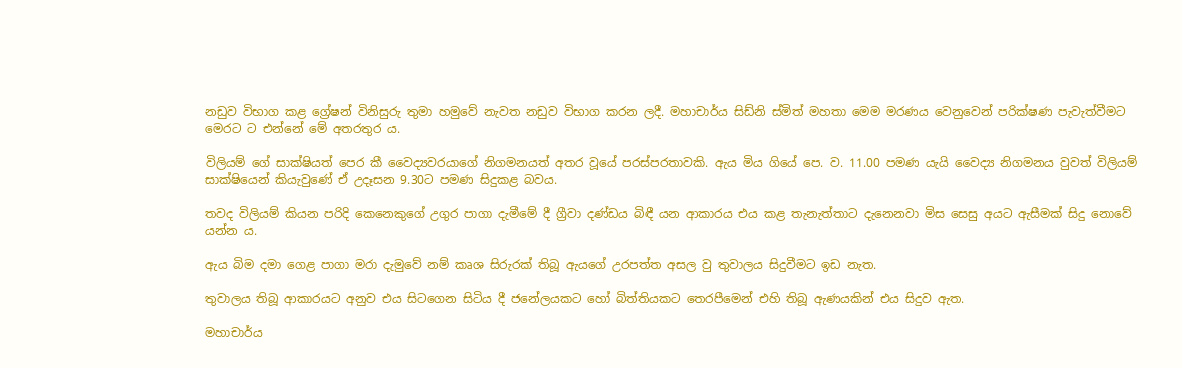නඩුව විභාග කළ ග්‍රේෂන් විනිසුරු තුමා හමුවේ නැවත නඩුව විභාග කරන ලදී. මහාචාර්ය සිඩ්නි ස්මිත් මහතා මෙම මරණය වෙනුවෙන් පරික්ෂණ පැවැත්වීමට මෙරට ට එන්නේ මේ අතරතුර ය.

විලියම් ගේ සාක්ෂියත් පෙර කී වෛද්‍යවරයාගේ නිගමනයත් අතර වූයේ පරස්පරතාවකි. ඇය මිය ගියේ පෙ. ව. 11.00 පමණ යැයි වෛද්‍ය නිගමනය වුවත් විලියම් සාක්ෂියෙන් කියැවුණේ ඒ උදෑසන 9.30ට පමණ සිදුකළ බවය.

තවද විලියම් කියන පරිදි කෙනෙකුගේ උගුර පාගා දැමීමේ දී ග්‍රීවා දණ්ඩය බිඳී යන ආකාරය එය කළ තැනැත්තාට දැනෙනවා මිස සෙසු අයට ඇසීමක් සිදු නොවේ යන්න ය.

ඇය බිම දමා ගෙළ පාගා මරා දැමුවේ නම් කෘශ සිරුරක් තිබූ ඇයගේ උරපත්ත අසල වු තුවාලය සිදුවීමට ඉඩ නැත.

තුවාලය තිබූ ආකාරයට අනුව එය සිටගෙන සිටිය දී ජනේලයකට හෝ බිත්තියකට තෙරපීමෙන් එහි තිබූ ඇණයකින් එය සිදුව ඇත.

මහාචාර්ය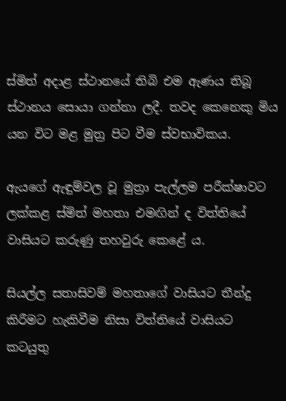ස්මිත් අදාළ ස්ථානයේ තිබි එම ඇණය තිබූ ස්ථානය සොයා ගන්නා ලදී. තවද කෙනෙකු මිය යන විට මළ මුත්‍ර පිට වීම ස්වභාවිකය.

ඇයගේ ඇඳුම්වල වූ මුත්‍රා පැල්ලම පරීක්ෂාවට ලක්කළ ස්මිත් මහතා එමඟින් ද විත්තියේ වාසියට කරුණු තහවුරු කෙළේ ය.

සියල්ල සතාසිවම් මහතාගේ වාසියට තීන්දු කිරීමට හැකිවීම නිසා විත්තියේ වාසියට කටයුතු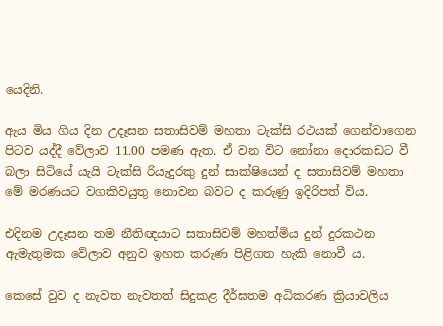යෙදිනි.

ඇය මිය ගිය දින උදෑසන සතාසිවම් මහතා ටැක්සි රථයක් ගෙන්වාගෙන පිටව යද්දී වේලාව 11.00 පමණ ඇත. ඒ වන විට නෝනා දොරකඩට වී බලා සිටියේ යැයි ටැක්සි රියැදුරකු දුන් සාක්ෂියෙන් ද සතාසිවම් මහතා මේ මරණයට වගකිවයුතු නොවන බවට ද කරුණු ඉදිරිපත් විය.

එදිනම උදෑසන තම නීතිඥයාට සතාසිවම් මහත්මිය දුන් දුරකථන ඇමැතුමක වේලාව අනුව ඉහත කරුණ පිළිගත හැකි නොවී ය.

කෙසේ වුව ද නැවත නැවතත් සිදුකළ දීර්ඝතම අධිකරණ ක්‍රියාවලිය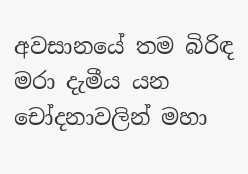අවසානයේ තම බිරිඳ මරා දැමීය යන චෝදනාවලින් මහා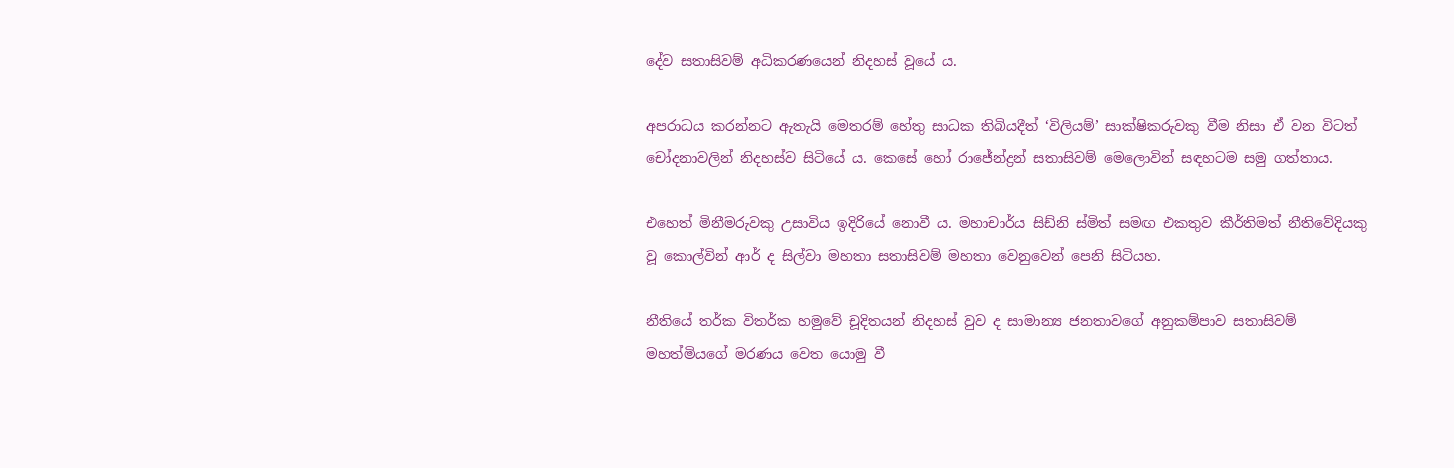දේව සතාසිවම් අධිකරණයෙන් නිදහස් වූයේ ය.

අපරාධය කරන්නට ඇතැයි මෙතරම් හේතු සාධක තිබියදීත් ‘විලියම්’ සාක්ෂිකරුවකු වීම නිසා ඒ වන විටත් චෝදනාවලින් නිදහස්ව සිටියේ ය. කෙසේ හෝ රාජේන්ද්‍රන් සතාසිවම් මෙලොවින් සඳහටම සමු ගත්තාය.

එහෙත් මිනීමරුවකු උසාවිය ඉදිරියේ නොවී ය. මහාචාර්ය සිඩ්නි ස්මිත් සමඟ එකතුව කීර්තිමත් නීතිවේදියකු වූ කොල්වින් ආර් ද සිල්වා මහතා සතාසිවම් මහතා වෙනුවෙන් පෙනි සිටියහ.

නීතියේ තර්ක විතර්ක හමුවේ චූදිතයන් නිදහස් වුව ද සාමාන්‍ය ජනතාවගේ අනුකම්පාව සතාසිවම් මහත්මියගේ මරණය වෙත යොමු වී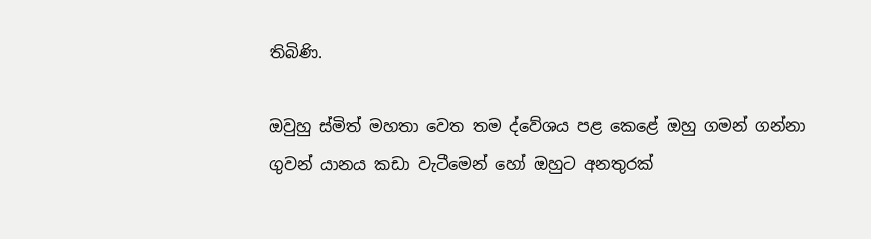තිබිණි.

ඔවුහු ස්මිත් මහතා වෙත තම ද්වේශය පළ කෙළේ ඔහු ගමන් ගන්නා ගුවන් යානය කඩා වැටීමෙන් හෝ ඔහුට අනතුරක්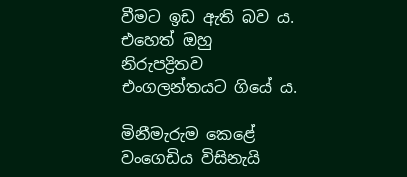වීමට ඉඩ ඇති බව ය. එහෙත් ඔහු නිරුපද්‍රිතව එංගලන්තයට ගියේ ය.

මිනීමැරුම කෙළේ වංගෙඩිය විසිනැයි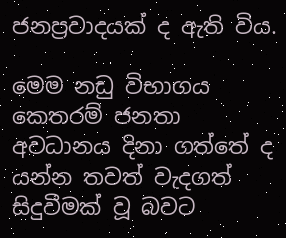ජනප්‍රවාදයක් ද ඇති විය.

මෙම නඩු විභාගය කෙතරම් ජනතා අවධානය දිනා ගත්තේ ද යන්න තවත් වැදගත් සිදුවීමක් වූ බවට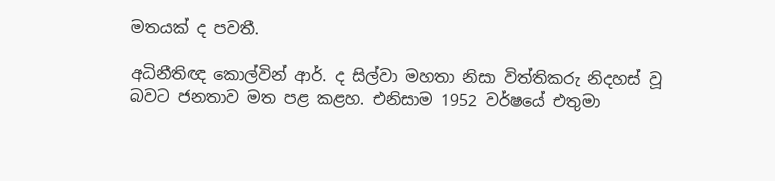මතයක් ද පවතී.

අධිනීතිඥ කොල්වින් ආර්. ද සිල්වා මහතා නිසා විත්තිකරු නිදහස් වූ බවට ජනතාව මත පළ කළහ. එනිසාම 1952 වර්ෂයේ එතුමා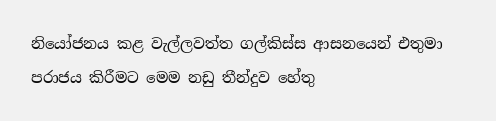නියෝජනය කළ වැල්ලවත්ත ගල්කිස්ස ආසනයෙන් එතුමා පරාජය කිරීමට මෙම නඩු තීන්දුව හේතු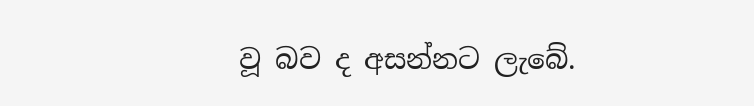වූ බව ද අසන්නට ලැබේ.